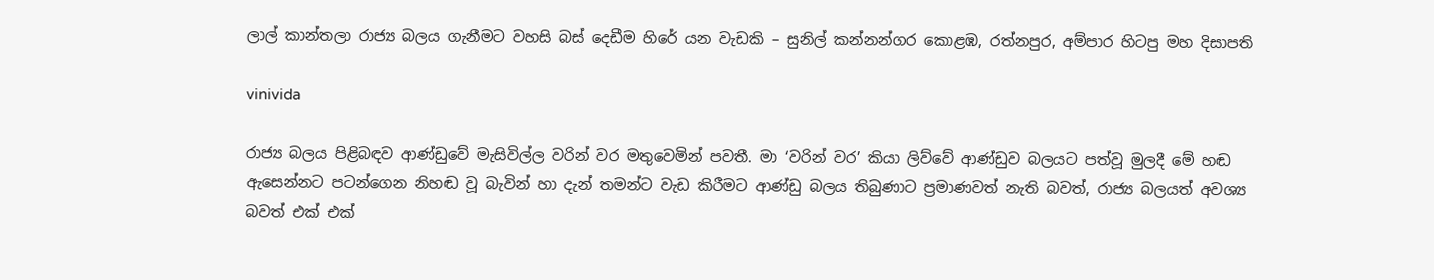ලාල් කාන්තලා රාජ්‍ය බලය ගැනීමට වහසි බස් දෙඩීම හිරේ යන වැඩකි – සුනිල් කන්නන්ගර කොළඹ, රත්නපුර, අම්පාර හිටපු මහ දිසාපති

vinivida

රාජ්‍ය බලය පිළිබඳව ආණ්ඩුවේ මැසිවිල්ල වරින් වර මතුවෙමින් පවතී. මා ‘වරින් වර’ කියා ලිව්වේ ආණ්ඩුව බලයට පත්වූ මුලදී මේ හඬ ඇසෙන්නට පටන්ගෙන නිහඬ වූ බැවින් හා දැන් තමන්ට වැඩ කිරීමට ආණ්ඩු බලය තිබුණාට ප්‍රමාණවත් නැති බවත්, රාජ්‍ය බලයත් අවශ්‍ය බවත් එක් එක්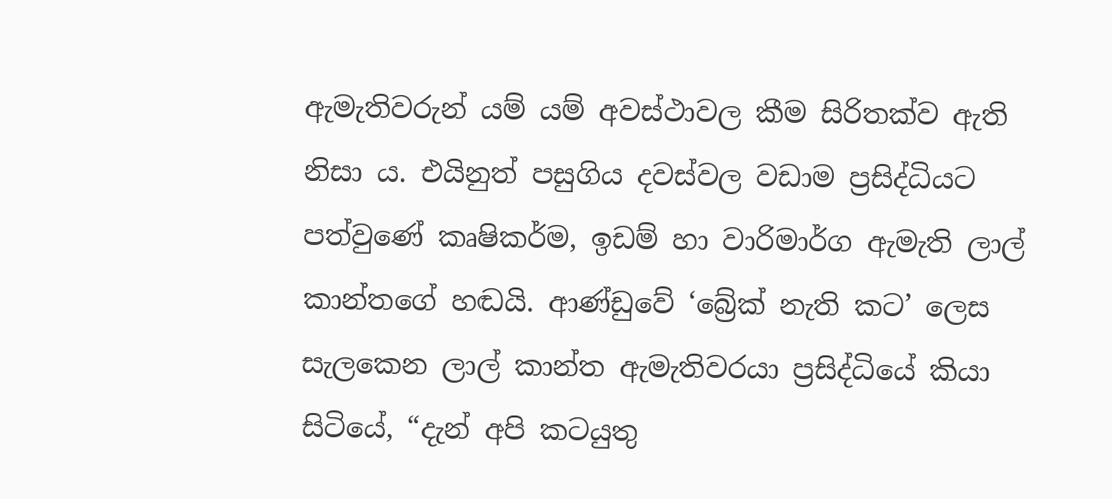ඇමැතිවරුන් යම් යම් අවස්ථාවල කීම සිරිතක්ව ඇති නිසා ය. එයිනුත් පසුගිය දවස්වල වඩාම ප්‍රසිද්ධියට පත්වුණේ කෘෂිකර්ම, ඉඩම් හා වාරිමාර්ග ඇමැති ලාල් කාන්තගේ හඬයි. ආණ්ඩුවේ ‘බ්‍රේක් නැති කට’ ලෙස සැලකෙන ලාල් කාන්ත ඇමැතිවරයා ප්‍රසිද්ධියේ කියා සිටියේ, “දැන් අපි කටයුතු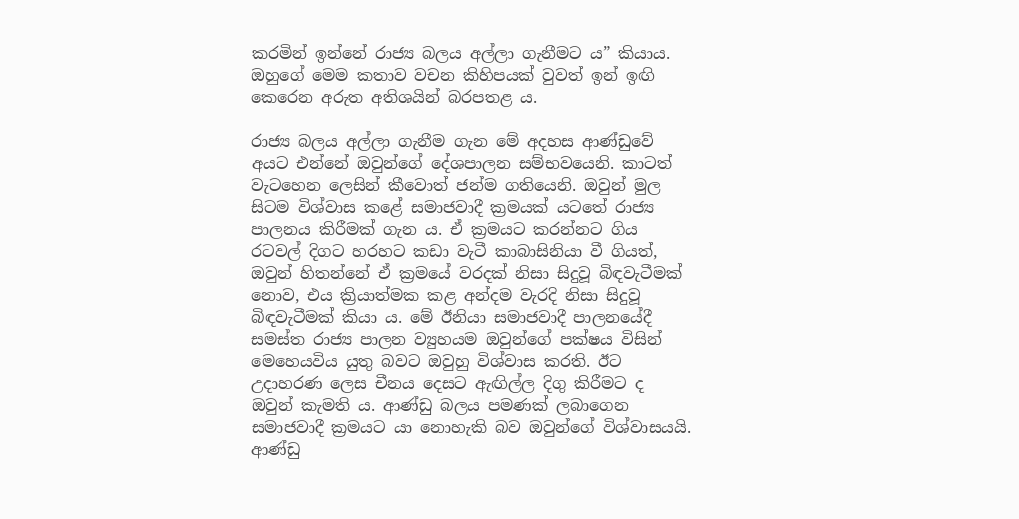කරමින් ඉන්නේ රාජ්‍ය බලය අල්ලා ගැනීමට ය” කියාය. ඔහුගේ මෙම කතාව වචන කිහිපයක් වුවත් ඉන් ඉඟි කෙරෙන අරුත අතිශයින් බරපතළ ය.

රාජ්‍ය බලය අල්ලා ගැනීම ගැන මේ අදහස ආණ්ඩුවේ අයට එන්නේ ඔවුන්ගේ දේශපාලන සම්භවයෙනි. කාටත් වැටහෙන ලෙසින් කීවොත් ජන්ම ගතියෙනි. ඔවුන් මුල සිටම විශ්වාස කළේ සමාජවාදී ක්‍රමයක් යටතේ රාජ්‍ය පාලනය කිරීමක් ගැන ය. ඒ ක්‍රමයට කරන්නට ගිය රටවල් දිගට හරහට කඩා වැටී කාබාසිනියා වී ගියත්, ඔවුන් හිතන්නේ ඒ ක්‍රමයේ වරදක් නිසා සිදුවූ බිඳවැටීමක් නොව, එය ක්‍රියාත්මක කළ අන්දම වැරදි නිසා සිදුවූ බිඳවැටීමක් කියා ය. මේ ඊනියා සමාජවාදී පාලනයේදී සමස්ත රාජ්‍ය පාලන ව්‍යුහයම ඔවුන්ගේ පක්ෂය විසින් මෙහෙයවිය යුතු බවට ඔවුහු විශ්වාස කරති. ඊට උදාහරණ ලෙස චීනය දෙසට ඇඟිල්ල දිගු කිරීමට ද ඔවුන් කැමති ය. ආණ්ඩු බලය පමණක් ලබාගෙන සමාජවාදී ක්‍රමයට යා නොහැකි බව ඔවුන්ගේ විශ්වාසයයි. ආණ්ඩු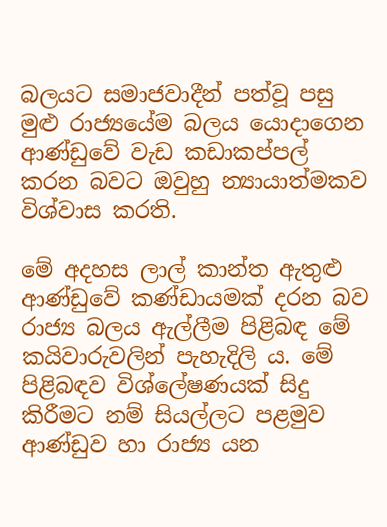බලයට සමාජවාදීන් පත්වූ පසු මුළු රාජ්‍යයේම බලය යොදාගෙන ආණ්ඩුවේ වැඩ කඩාකප්පල් කරන බවට ඔවුහු න්‍යායාත්මකව විශ්වාස කරති.

මේ අදහස ලාල් කාන්ත ඇතුළු ආණ්ඩුවේ කණ්ඩායමක් දරන බව රාජ්‍ය බලය ඇල්ලීම පිළිබඳ මේ කයිවාරුවලින් පැහැදිලි ය. මේ පිළිබඳව විශ්ලේෂණයක් සිදු කිරීමට නම් සියල්ලට පළමුව ආණ්ඩුව හා රාජ්‍ය යන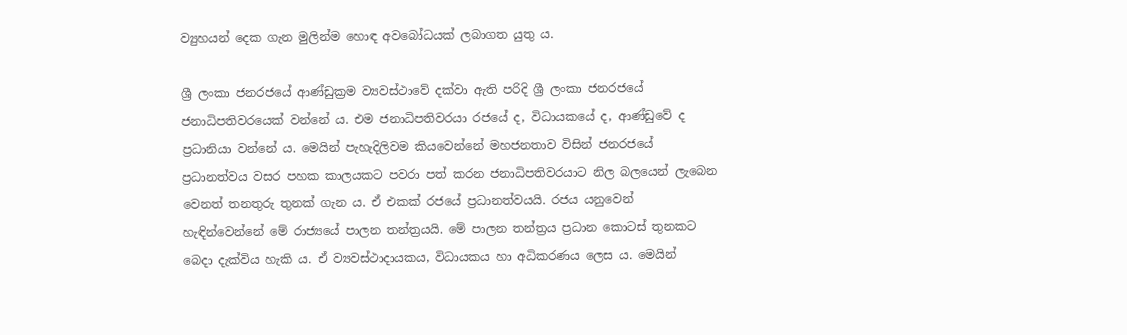ව්‍යුහයන් දෙක ගැන මුලින්ම හොඳ අවබෝධයක් ලබාගත යුතු ය.

ශ්‍රී ලංකා ජනරජයේ ආණ්ඩුක්‍රම ව්‍යවස්ථාවේ දක්වා ඇති පරිදි ශ්‍රී ලංකා ජනරජයේ ජනාධිපතිවරයෙක් වන්නේ ය. එම ජනාධිපතිවරයා රජයේ ද, විධායකයේ ද, ආණ්ඩුවේ ද ප්‍රධානියා වන්නේ ය. මෙයින් පැහැදිලිවම කියවෙන්නේ මහජනතාව විසින් ජනරජයේ ප්‍රධානත්වය වසර පහක කාලයකට පවරා පත් කරන ජනාධිපතිවරයාට නිල බලයෙන් ලැබෙන වෙනත් තනතුරු තුනක් ගැන ය. ඒ එකක් රජයේ ප්‍රධානත්වයයි. රජය යනුවෙන් හැඳින්වෙන්නේ මේ රාජ්‍යයේ පාලන තන්ත්‍රයයි. මේ පාලන තන්ත්‍රය ප්‍රධාන කොටස් තුනකට බෙදා දැක්විය හැකි ය. ඒ ව්‍යවස්ථාදායකය, විධායකය හා අධිකරණය ලෙස ය. මෙයින්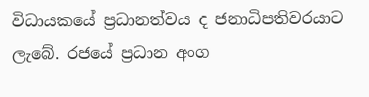විධායකයේ ප්‍රධානත්වය ද ජනාධිපතිවරයාට ලැබේ. රජයේ ප්‍රධාන අංග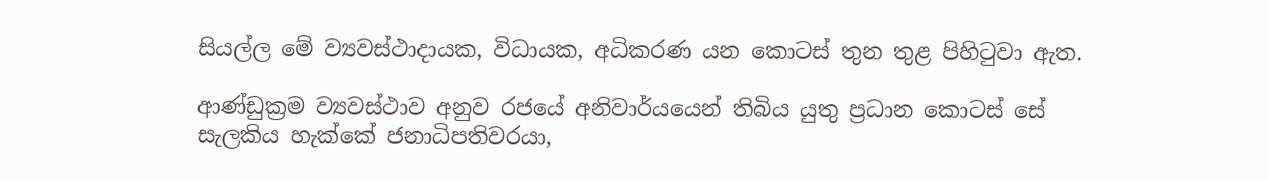සියල්ල මේ ව්‍යවස්ථාදායක, විධායක, අධිකරණ යන කොටස් තුන තුළ පිහිටුවා ඇත.

ආණ්ඩුක්‍රම ව්‍යවස්ථාව අනුව රජයේ අනිවාර්යයෙන් තිබිය යුතු ප්‍රධාන කොටස් සේ සැලකිය හැක්කේ ජනාධිපතිවරයා,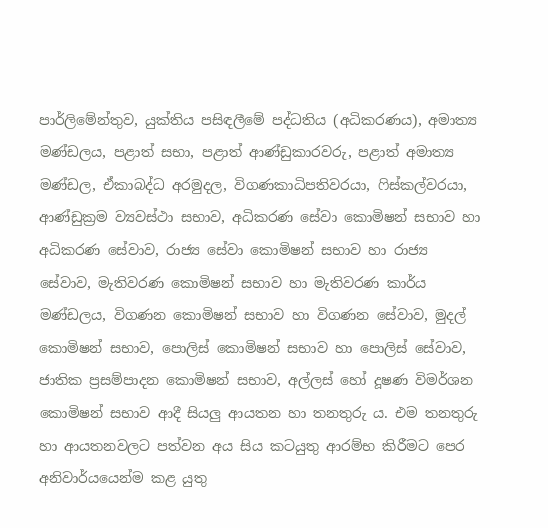පාර්ලිමේන්තුව, යුක්තිය පසිඳලීමේ පද්ධතිය (අධිකරණය), අමාත්‍ය මණ්ඩලය, පළාත් සභා, පළාත් ආණ්ඩුකාරවරු, පළාත් අමාත්‍ය මණ්ඩල, ඒකාබද්ධ අරමුදල, විගණකාධිපතිවරයා, ෆිස්කල්වරයා, ආණ්ඩුක්‍රම ව්‍යවස්ථා සභාව, අධිකරණ සේවා කොමිෂන් සභාව හා අධිකරණ සේවාව, රාජ්‍ය සේවා කොමිෂන් සභාව හා රාජ්‍ය සේවාව, මැතිවරණ කොමිෂන් සභාව හා මැතිවරණ කාර්ය මණ්ඩලය, විගණන කොමිෂන් සභාව හා විගණන සේවාව, මුදල් කොමිෂන් සභාව, පොලිස් කොමිෂන් සභාව හා පොලිස් සේවාව, ජාතික ප්‍රසම්පාදන කොමිෂන් සභාව, අල්ලස් හෝ දූෂණ විමර්ශන කොමිෂන් සභාව ආදී සියලු ආයතන හා තනතුරු ය. එම තනතුරු හා ආයතනවලට පත්වන අය සිය කටයුතු ආරම්භ කිරීමට පෙර අනිවාර්යයෙන්ම කළ යුතු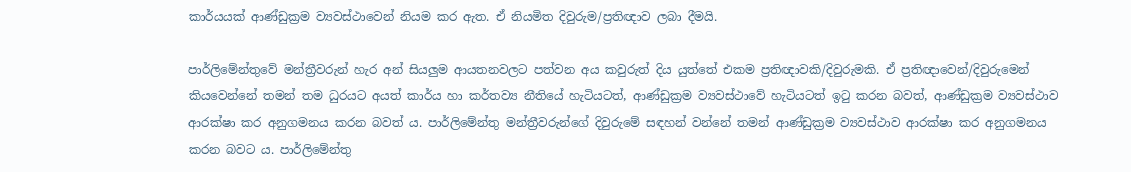කාර්යයක් ආණ්ඩුක්‍රම ව්‍යවස්ථාවෙන් නියම කර ඇත. ඒ නියමිත දිවුරුම/ප්‍රතිඥාව ලබා දීමයි.

පාර්ලිමේන්තුවේ මන්ත්‍රීවරුන් හැර අන් සියලුම ආයතනවලට පත්වන අය කවුරුත් දිය යුත්තේ එකම ප්‍රතිඥාවකි/දිවුරුමකි. ඒ ප්‍රතිඥාවෙන්/දිවුරුමෙන් කියවෙන්නේ තමන් තම ධුරයට අයත් කාර්ය හා කර්තව්‍ය නීතියේ හැටියටත්, ආණ්ඩුක්‍රම ව්‍යවස්ථාවේ හැටියටත් ඉටු කරන බවත්, ආණ්ඩුක්‍රම ව්‍යවස්ථාව ආරක්ෂා කර අනුගමනය කරන බවත් ය. පාර්ලිමේන්තු මන්ත්‍රීවරුන්ගේ දිවුරුමේ සඳහන් වන්නේ තමන් ආණ්ඩුක්‍රම ව්‍යවස්ථාව ආරක්ෂා කර අනුගමනය කරන බවට ය. පාර්ලිමේන්තු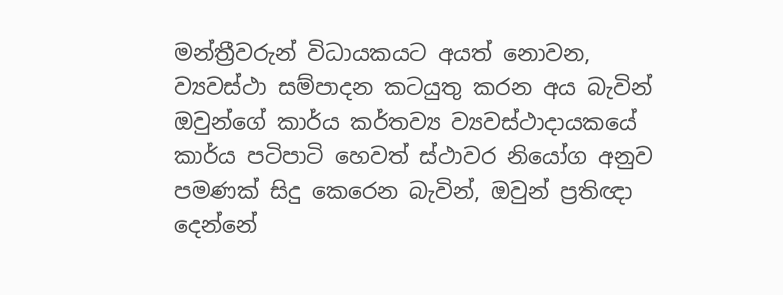මන්ත්‍රීවරුන් විධායකයට අයත් නොවන, ව්‍යවස්ථා සම්පාදන කටයුතු කරන අය බැවින් ඔවුන්ගේ කාර්ය කර්තව්‍ය ව්‍යවස්ථාදායකයේ කාර්ය පටිපාටි හෙවත් ස්ථාවර නියෝග අනුව පමණක් සිදු කෙරෙන බැවින්, ඔවුන් ප්‍රතිඥා දෙන්නේ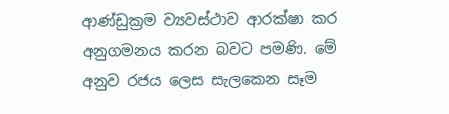ආණ්ඩුක්‍රම ව්‍යවස්ථාව ආරක්ෂා කර අනුගමනය කරන බවට පමණි. මේ අනුව රජය ලෙස සැලකෙන සෑම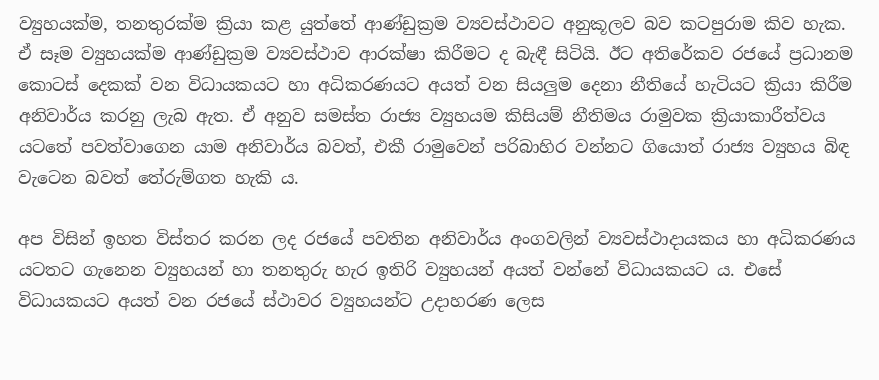ව්‍යුහයක්ම, තනතුරක්ම ක්‍රියා කළ යුත්තේ ආණ්ඩුක්‍රම ව්‍යවස්ථාවට අනුකූලව බව කටපුරාම කිව හැක. ඒ සෑම ව්‍යුහයක්ම ආණ්ඩුක්‍රම ව්‍යවස්ථාව ආරක්ෂා කිරීමට ද බැඳී සිටියි. ඊට අතිරේකව රජයේ ප්‍රධානම කොටස් දෙකක් වන විධායකයට හා අධිකරණයට අයත් වන සියලුම දෙනා නීතියේ හැටියට ක්‍රියා කිරීම අනිවාර්ය කරනු ලැබ ඇත. ඒ අනුව සමස්ත රාජ්‍ය ව්‍යුහයම කිසියම් නීතිමය රාමුවක ක්‍රියාකාරීත්වය යටතේ පවත්වාගෙන යාම අනිවාර්ය බවත්, එකී රාමුවෙන් පරිබාහිර වන්නට ගියොත් රාජ්‍ය ව්‍යුහය බිඳ වැටෙන බවත් තේරුම්ගත හැකි ය.

අප විසින් ඉහත විස්තර කරන ලද රජයේ පවතින අනිවාර්ය අංගවලින් ව්‍යවස්ථාදායකය හා අධිකරණය යටතට ගැනෙන ව්‍යුහයන් හා තනතුරු හැර ඉතිරි ව්‍යුහයන් අයත් වන්නේ විධායකයට ය. එසේ විධායකයට අයත් වන රජයේ ස්ථාවර ව්‍යුහයන්ට උදාහරණ ලෙස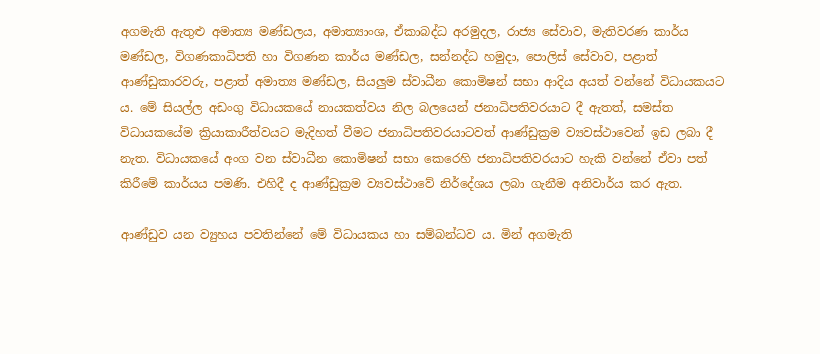අගමැති ඇතුළු අමාත්‍ය මණ්ඩලය, අමාත්‍යාංශ, ඒකාබද්ධ අරමුදල, රාජ්‍ය සේවාව, මැතිවරණ කාර්ය මණ්ඩල, විගණකාධිපති හා විගණන කාර්ය මණ්ඩල, සන්නද්ධ හමුදා, පොලිස් සේවාව, පළාත් ආණ්ඩුකාරවරු, පළාත් අමාත්‍ය මණ්ඩල, සියලුම ස්වාධීන කොමිෂන් සභා ආදිය අයත් වන්නේ විධායකයට ය. මේ සියල්ල අඩංගු විධායකයේ නායකත්වය නිල බලයෙන් ජනාධිපතිවරයාට දී ඇතත්, සමස්ත විධායකයේම ක්‍රියාකාරීත්වයට මැදිහත් වීමට ජනාධිපතිවරයාටවත් ආණ්ඩුක්‍රම ව්‍යවස්ථාවෙන් ඉඩ ලබා දී නැත. විධායකයේ අංග වන ස්වාධීන කොමිෂන් සභා කෙරෙහි ජනාධිපතිවරයාට හැකි වන්නේ ඒවා පත් කිරීමේ කාර්යය පමණි. එහිදී ද ආණ්ඩුක්‍රම ව්‍යවස්ථාවේ නිර්දේශය ලබා ගැනීම අනිවාර්ය කර ඇත.

ආණ්ඩුව යන ව්‍යුහය පවතින්නේ මේ විධායකය හා සම්බන්ධව ය. මින් අගමැති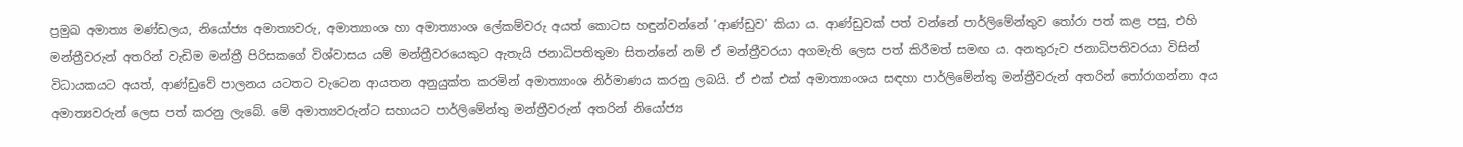ප්‍රමුඛ අමාත්‍ය මණ්ඩලය, නියෝජ්‍ය අමාත්‍යවරු, අමාත්‍යාංශ හා අමාත්‍යාංශ ලේකම්වරු අයත් කොටස හඳුන්වන්නේ ‘ආණ්ඩුව’ කියා ය. ආණ්ඩුවක් පත් වන්නේ පාර්ලිමේන්තුව තෝරා පත් කළ පසු, එහි මන්ත්‍රීවරුන් අතරින් වැඩිම මන්ත්‍රී පිරිසකගේ විශ්වාසය යම් මන්ත්‍රීවරයෙකුට ඇතැයි ජනාධිපතිතුමා සිතන්නේ නම් ඒ මන්ත්‍රීවරයා අගමැති ලෙස පත් කිරීමත් සමඟ ය. අනතුරුව ජනාධිපතිවරයා විසින් විධායකයට අයත්, ආණ්ඩුවේ පාලනය යටතට වැටෙන ආයතන අනුයුක්ත කරමින් අමාත්‍යාංශ නිර්මාණය කරනු ලබයි. ඒ එක් එක් අමාත්‍යාංශය සඳහා පාර්ලිමේන්තු මන්ත්‍රීවරුන් අතරින් තෝරාගන්නා අය අමාත්‍යවරුන් ලෙස පත් කරනු ලැබේ. මේ අමාත්‍යවරුන්ට සහායට පාර්ලිමේන්තු මන්ත්‍රීවරුන් අතරින් නියෝජ්‍ය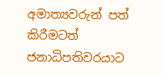අමාත්‍යවරුන් පත් කිරීමටත් ජනාධිපතිවරයාට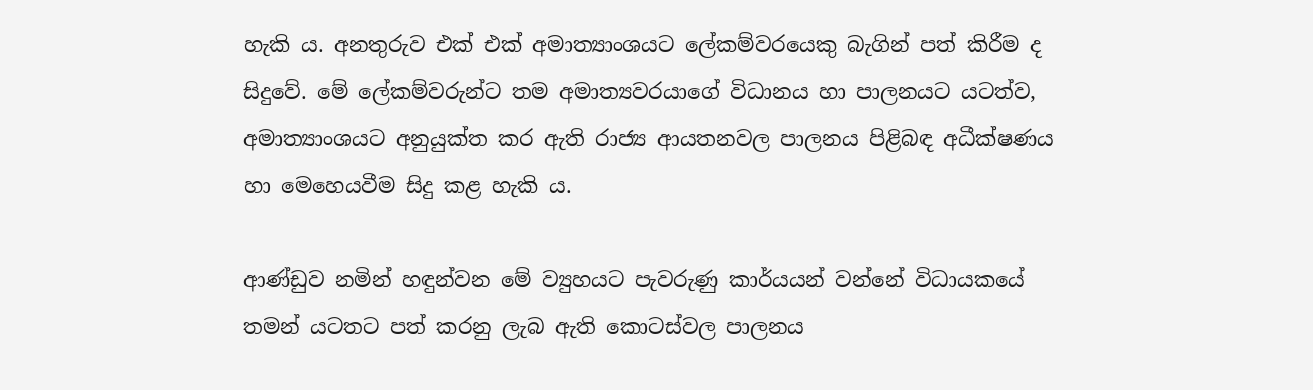හැකි ය. අනතුරුව එක් එක් අමාත්‍යාංශයට ලේකම්වරයෙකු බැගින් පත් කිරීම ද සිදුවේ. මේ ලේකම්වරුන්ට තම අමාත්‍යවරයාගේ විධානය හා පාලනයට යටත්ව, අමාත්‍යාංශයට අනුයුක්ත කර ඇති රාජ්‍ය ආයතනවල පාලනය පිළිබඳ අධීක්ෂණය හා මෙහෙයවීම සිදු කළ හැකි ය.

ආණ්ඩුව නමින් හඳුන්වන මේ ව්‍යුහයට පැවරුණු කාර්යයන් වන්නේ විධායකයේ තමන් යටතට පත් කරනු ලැබ ඇති කොටස්වල පාලනය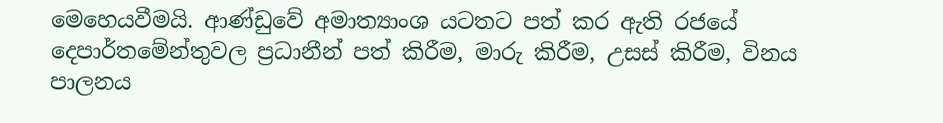මෙහෙයවීමයි. ආණ්ඩුවේ අමාත්‍යාංශ යටතට පත් කර ඇති රජයේ දෙපාර්තමේන්තුවල ප්‍රධානීන් පත් කිරීම, මාරු කිරීම, උසස් කිරීම, විනය පාලනය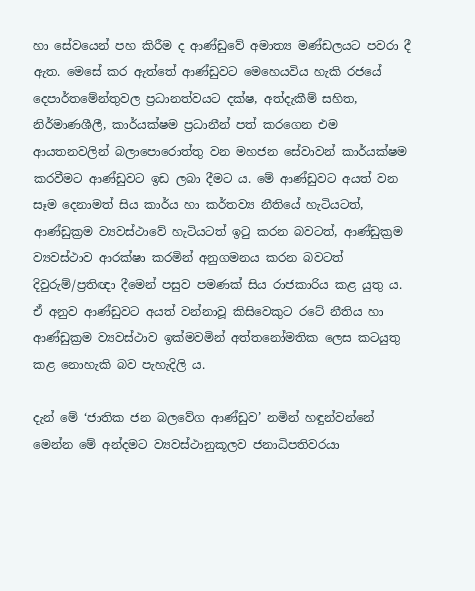හා සේවයෙන් පහ කිරීම ද ආණ්ඩුවේ අමාත්‍ය මණ්ඩලයට පවරා දී ඇත. මෙසේ කර ඇත්තේ ආණ්ඩුවට මෙහෙයවිය හැකි රජයේ දෙපාර්තමේන්තුවල ප්‍රධානත්වයට දක්ෂ, අත්දැකීම් සහිත, නිර්මාණශීලී, කාර්යක්ෂම ප්‍රධානීන් පත් කරගෙන එම ආයතනවලින් බලාපොරොත්තු වන මහජන සේවාවන් කාර්යක්ෂම කරවීමට ආණ්ඩුවට ඉඩ ලබා දීමට ය. මේ ආණ්ඩුවට අයත් වන සෑම දෙනාමත් සිය කාර්ය හා කර්තව්‍ය නීතියේ හැටියටත්, ආණ්ඩුක්‍රම ව්‍යවස්ථාවේ හැටියටත් ඉටු කරන බවටත්, ආණ්ඩුක්‍රම ව්‍යවස්ථාව ආරක්ෂා කරමින් අනුගමනය කරන බවටත් දිවුරුම්/ප්‍රතිඥා දීමෙන් පසුව පමණක් සිය රාජකාරිය කළ යුතු ය. ඒ අනුව ආණ්ඩුවට අයත් වන්නාවූ කිසිවෙකුට රටේ නීතිය හා ආණ්ඩුක්‍රම ව්‍යවස්ථාව ඉක්මවමින් අත්තනෝමතික ලෙස කටයුතු කළ නොහැකි බව පැහැදිලි ය.

දැන් මේ ‘ජාතික ජන බලවේග ආණ්ඩුව’ නමින් හඳුන්වන්නේ මෙන්න මේ අන්දමට ව්‍යවස්ථානුකූලව ජනාධිපතිවරයා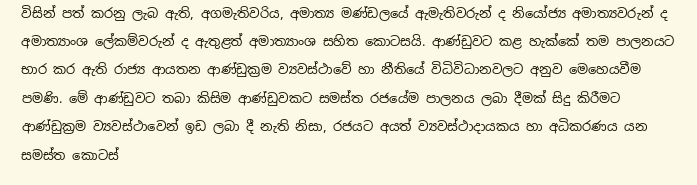විසින් පත් කරනු ලැබ ඇති, අගමැතිවරිය, අමාත්‍ය මණ්ඩලයේ ඇමැතිවරුන් ද නියෝජ්‍ය අමාත්‍යවරුන් ද අමාත්‍යාංශ ලේකම්වරුන් ද ඇතුළත් අමාත්‍යාංශ සහිත කොටසයි. ආණ්ඩුවට කළ හැක්කේ තම පාලනයට භාර කර ඇති රාජ්‍ය ආයතන ආණ්ඩුක්‍රම ව්‍යවස්ථාවේ හා නීතියේ විධිවිධානවලට අනුව මෙහෙයවීම පමණි. මේ ආණ්ඩුවට තබා කිසිම ආණ්ඩුවකට සමස්ත රජයේම පාලනය ලබා දීමක් සිදු කිරීමට ආණ්ඩුක්‍රම ව්‍යවස්ථාවෙන් ඉඩ ලබා දී නැති නිසා, රජයට අයත් ව්‍යවස්ථාදායකය හා අධිකරණය යන සමස්ත කොටස්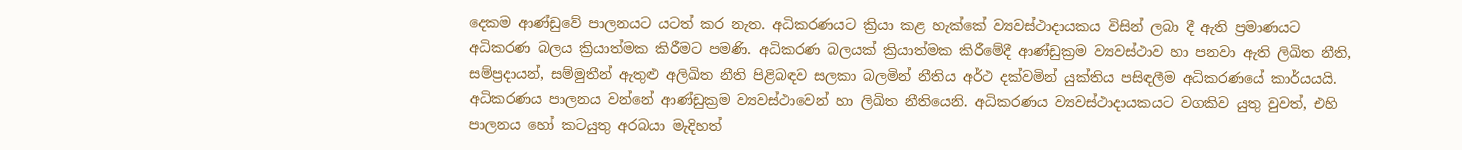දෙකම ආණ්ඩුවේ පාලනයට යටත් කර නැත. අධිකරණයට ක්‍රියා කළ හැක්කේ ව්‍යවස්ථාදායකය විසින් ලබා දී ඇති ප්‍රමාණයට අධිකරණ බලය ක්‍රියාත්මක කිරීමට පමණි. අධිකරණ බලයක් ක්‍රියාත්මක කිරීමේදී ආණ්ඩුක්‍රම ව්‍යවස්ථාව හා පනවා ඇති ලිඛිත නීති, සම්ප්‍රදායන්, සම්මුතීන් ඇතුළු අලිඛිත නීති පිළිබඳව සලකා බලමින් නීතිය අර්ථ දක්වමින් යුක්තිය පසිඳලීම අධිකරණයේ කාර්යයයි. අධිකරණය පාලනය වන්නේ ආණ්ඩුක්‍රම ව්‍යවස්ථාවෙන් හා ලිඛිත නීතියෙනි. අධිකරණය ව්‍යවස්ථාදායකයට වගකිව යුතු වුවත්, එහි පාලනය හෝ කටයුතු අරබයා මැදිහත්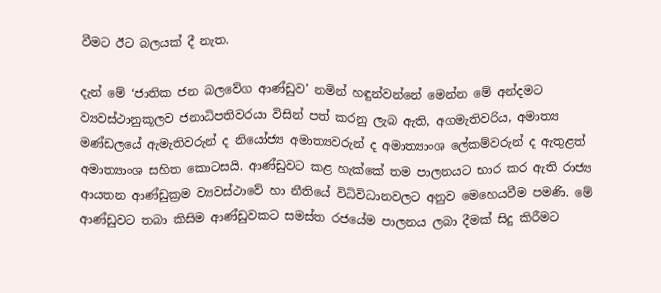වීමට ඊට බලයක් දී නැත.

දැන් මේ ‘ජාතික ජන බලවේග ආණ්ඩුව’ නමින් හඳුන්වන්නේ මෙන්න මේ අන්දමට ව්‍යවස්ථානුකූලව ජනාධිපතිවරයා විසින් පත් කරනු ලැබ ඇති, අගමැතිවරිය, අමාත්‍ය මණ්ඩලයේ ඇමැතිවරුන් ද නියෝජ්‍ය අමාත්‍යවරුන් ද අමාත්‍යාංශ ලේකම්වරුන් ද ඇතුළත් අමාත්‍යාංශ සහිත කොටසයි. ආණ්ඩුවට කළ හැක්කේ තම පාලනයට භාර කර ඇති රාජ්‍ය ආයතන ආණ්ඩුක්‍රම ව්‍යවස්ථාවේ හා නීතියේ විධිවිධානවලට අනුව මෙහෙයවීම පමණි. මේ ආණ්ඩුවට තබා කිසිම ආණ්ඩුවකට සමස්ත රජයේම පාලනය ලබා දීමක් සිදු කිරීමට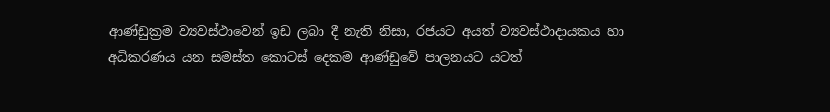ආණ්ඩුක්‍රම ව්‍යවස්ථාවෙන් ඉඩ ලබා දී නැති නිසා, රජයට අයත් ව්‍යවස්ථාදායකය හා අධිකරණය යන සමස්ත කොටස් දෙකම ආණ්ඩුවේ පාලනයට යටත්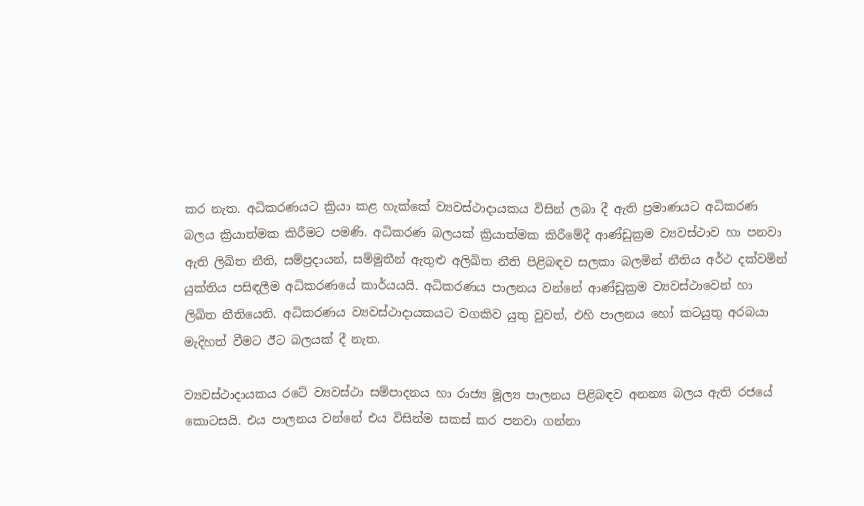කර නැත. අධිකරණයට ක්‍රියා කළ හැක්කේ ව්‍යවස්ථාදායකය විසින් ලබා දී ඇති ප්‍රමාණයට අධිකරණ බලය ක්‍රියාත්මක කිරීමට පමණි. අධිකරණ බලයක් ක්‍රියාත්මක කිරීමේදී ආණ්ඩුක්‍රම ව්‍යවස්ථාව හා පනවා ඇති ලිඛිත නීති, සම්ප්‍රදායන්, සම්මුතීන් ඇතුළු අලිඛිත නීති පිළිබඳව සලකා බලමින් නීතිය අර්ථ දක්වමින් යුක්තිය පසිඳලීම අධිකරණයේ කාර්යයයි. අධිකරණය පාලනය වන්නේ ආණ්ඩුක්‍රම ව්‍යවස්ථාවෙන් හා ලිඛිත නීතියෙනි. අධිකරණය ව්‍යවස්ථාදායකයට වගකිව යුතු වුවත්, එහි පාලනය හෝ කටයුතු අරබයා මැදිහත් වීමට ඊට බලයක් දී නැත.

ව්‍යවස්ථාදායකය රටේ ව්‍යවස්ථා සම්පාදනය හා රාජ්‍ය මූල්‍ය පාලනය පිළිබඳව අනන්‍ය බලය ඇති රජයේ කොටසයි. එය පාලනය වන්නේ එය විසින්ම සකස් කර පනවා ගන්නා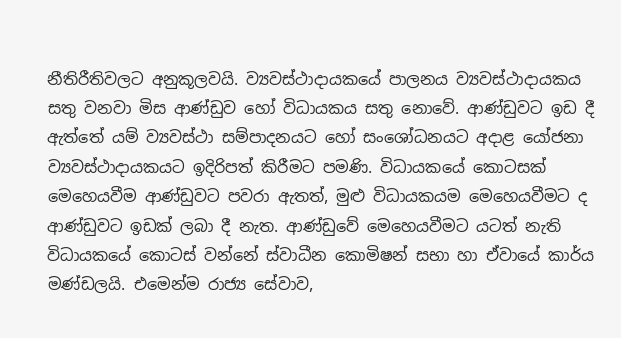නීතිරීතිවලට අනුකූලවයි. ව්‍යවස්ථාදායකයේ පාලනය ව්‍යවස්ථාදායකය සතු වනවා මිස ආණ්ඩුව හෝ විධායකය සතු නොවේ. ආණ්ඩුවට ඉඩ දී ඇත්තේ යම් ව්‍යවස්ථා සම්පාදනයට හෝ සංශෝධනයට අදාළ යෝජනා ව්‍යවස්ථාදායකයට ඉදිරිපත් කිරීමට පමණි. විධායකයේ කොටසක් මෙහෙයවීම ආණ්ඩුවට පවරා ඇතත්, මුළු විධායකයම මෙහෙයවීමට ද ආණ්ඩුවට ඉඩක් ලබා දී නැත. ආණ්ඩුවේ මෙහෙයවීමට යටත් නැති විධායකයේ කොටස් වන්නේ ස්වාධීන කොමිෂන් සභා හා ඒවායේ කාර්ය මණ්ඩලයි. එමෙන්ම රාජ්‍ය සේවාව,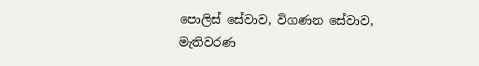පොලිස් සේවාව, විගණන සේවාව, මැතිවරණ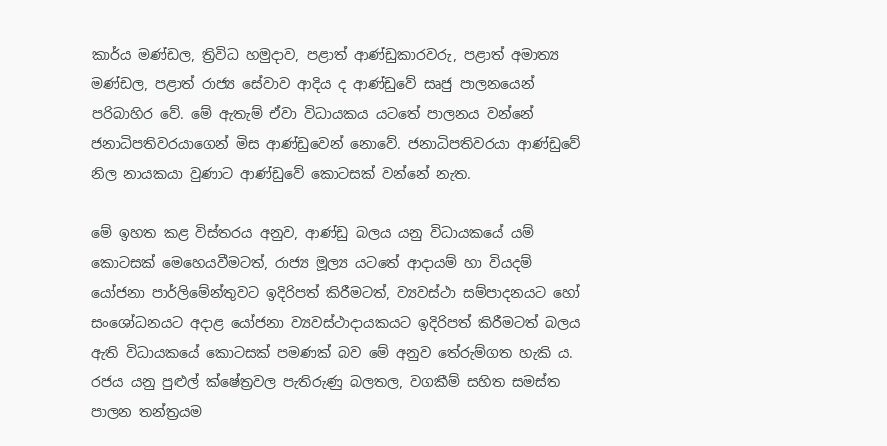කාර්ය මණ්ඩල, ත්‍රිවිධ හමුදාව, පළාත් ආණ්ඩුකාරවරු, පළාත් අමාත්‍ය මණ්ඩල, පළාත් රාජ්‍ය සේවාව ආදිය ද ආණ්ඩුවේ සෘජු පාලනයෙන් පරිබාහිර වේ. මේ ඇතැම් ඒවා විධායකය යටතේ පාලනය වන්නේ ජනාධිපතිවරයාගෙන් මිස ආණ්ඩුවෙන් නොවේ. ජනාධිපතිවරයා ආණ්ඩුවේ නිල නායකයා වුණාට ආණ්ඩුවේ කොටසක් වන්නේ නැත.

මේ ඉහත කළ විස්තරය අනුව, ආණ්ඩු බලය යනු විධායකයේ යම් කොටසක් මෙහෙයවීමටත්, රාජ්‍ය මූල්‍ය යටතේ ආදායම් හා වියදම් යෝජනා පාර්ලිමේන්තුවට ඉදිරිපත් කිරීමටත්, ව්‍යවස්ථා සම්පාදනයට හෝ සංශෝධනයට අදාළ යෝජනා ව්‍යවස්ථාදායකයට ඉදිරිපත් කිරීමටත් බලය ඇති විධායකයේ කොටසක් පමණක් බව මේ අනුව තේරුම්ගත හැකි ය. රජය යනු පුළුල් ක්ෂේත්‍රවල පැතිරුණු බලතල, වගකීම් සහිත සමස්ත පාලන තන්ත්‍රයම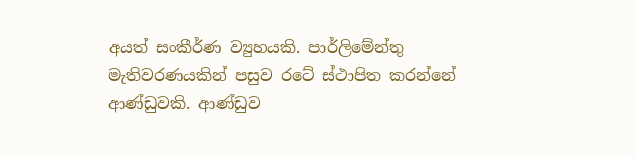අයත් සංකීර්ණ ව්‍යුහයකි. පාර්ලිමේන්තු මැතිවරණයකින් පසුව රටේ ස්ථාපිත කරන්නේ ආණ්ඩුවකි. ආණ්ඩුව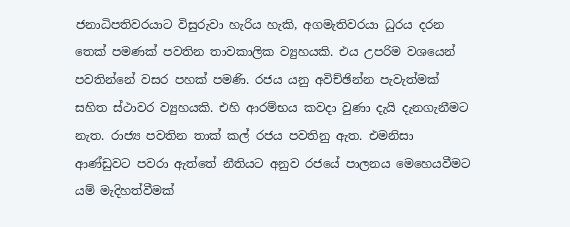ජනාධිපතිවරයාට විසුරුවා හැරිය හැකි, අගමැතිවරයා ධුරය දරන තෙක් පමණක් පවතින තාවකාලික ව්‍යුහයකි. එය උපරිම වශයෙන් පවතින්නේ වසර පහක් පමණි. රජය යනු අවිච්ඡින්න පැවැත්මක් සහිත ස්ථාවර ව්‍යුහයකි. එහි ආරම්භය කවදා වුණා දැයි දැනගැනීමට නැත. රාජ්‍ය පවතින තාක් කල් රජය පවතිනු ඇත. එමනිසා ආණ්ඩුවට පවරා ඇත්තේ නීතියට අනුව රජයේ පාලනය මෙහෙයවීමට යම් මැදිහත්වීමක්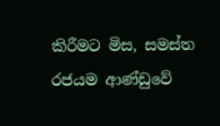කිරීමට මිස, සමස්ත රජයම ආණ්ඩුවේ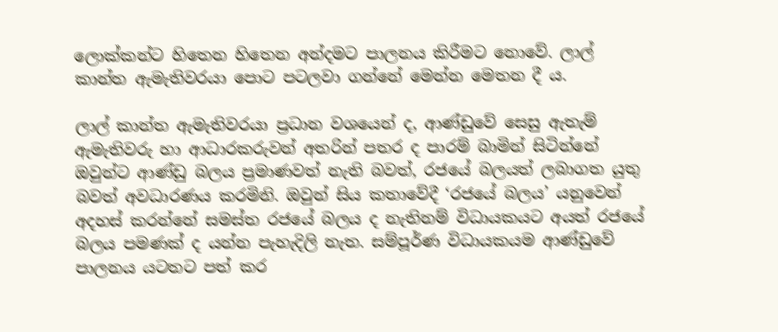ලොක්කන්ට හිතෙන හිතෙන අන්දමට පාලනය කිරීමට නොවේ. ලාල් කාන්ත ඇමැතිවරයා පොට පටලවා ගන්නේ මෙන්න මෙතන දී ය.

ලාල් කාන්ත ඇමැතිවරයා ප්‍රධාන වශයෙන් ද, ආණ්ඩුවේ සෙසු ඇතැම් ඇමැතිවරු හා ආධාරකරුවන් අතරින් පතර ද පාරම් බාමින් සිටින්නේ ඔවුන්ට ආණ්ඩු බලය ප්‍රමාණවත් නැති බවත්, රජයේ බලයත් ලබාගත යුතු බවත් අවධාරණය කරමිනි. ඔවුන් සිය කතාවේදී ‘රජයේ බලය’ යනුවෙන් අදහස් කරන්නේ සමස්ත රජයේ බලය ද නැතිනම් විධායකයට අයත් රජයේ බලය පමණක් ද යන්න පැහැදිලි නැත. සම්පූර්ණ විධායකයම ආණ්ඩුවේ පාලනය යටතට පත් කර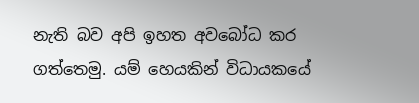නැති බව අපි ඉහත අවබෝධ කර ගත්තෙමු. යම් හෙයකින් විධායකයේ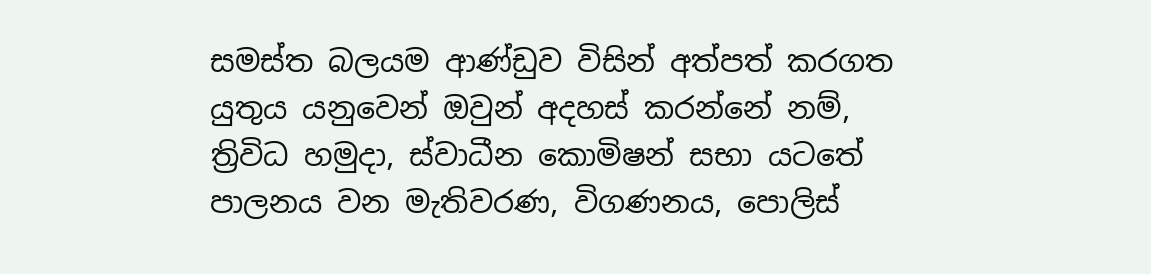සමස්ත බලයම ආණ්ඩුව විසින් අත්පත් කරගත යුතුය යනුවෙන් ඔවුන් අදහස් කරන්නේ නම්, ත්‍රිවිධ හමුදා, ස්වාධීන කොමිෂන් සභා යටතේ පාලනය වන මැතිවරණ, විගණනය, පොලිස්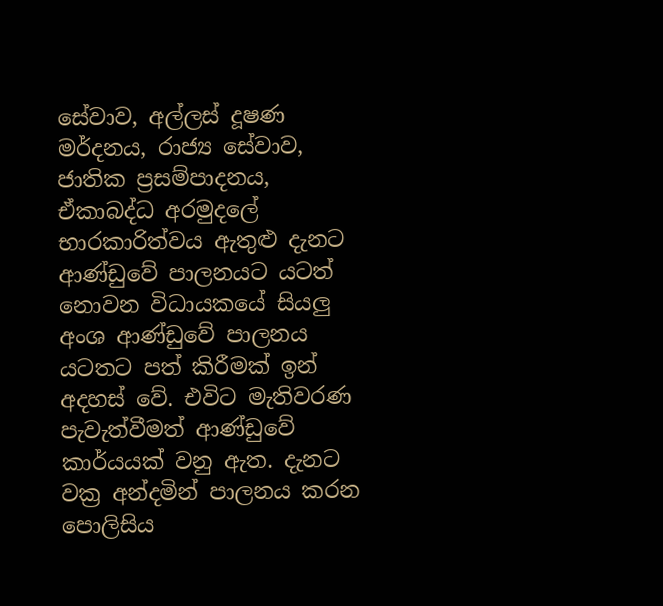සේවාව, අල්ලස් දූෂණ මර්දනය, රාජ්‍ය සේවාව, ජාතික ප්‍රසම්පාදනය, ඒකාබද්ධ අරමුදලේ භාරකාරිත්වය ඇතුළු දැනට ආණ්ඩුවේ පාලනයට යටත් නොවන විධායකයේ සියලු අංශ ආණ්ඩුවේ පාලනය යටතට පත් කිරීමක් ඉන් අදහස් වේ. එවිට මැතිවරණ පැවැත්වීමත් ආණ්ඩුවේ කාර්යයක් වනු ඇත. දැනට වක්‍ර අන්දමින් පාලනය කරන පොලිසිය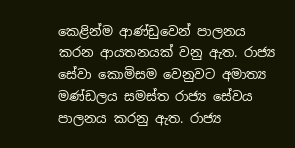කෙළින්ම ආණ්ඩුවෙන් පාලනය කරන ආයතනයක් වනු ඇත. රාජ්‍ය සේවා කොමිසම වෙනුවට අමාත්‍ය මණ්ඩලය සමස්ත රාජ්‍ය සේවය පාලනය කරනු ඇත. රාජ්‍ය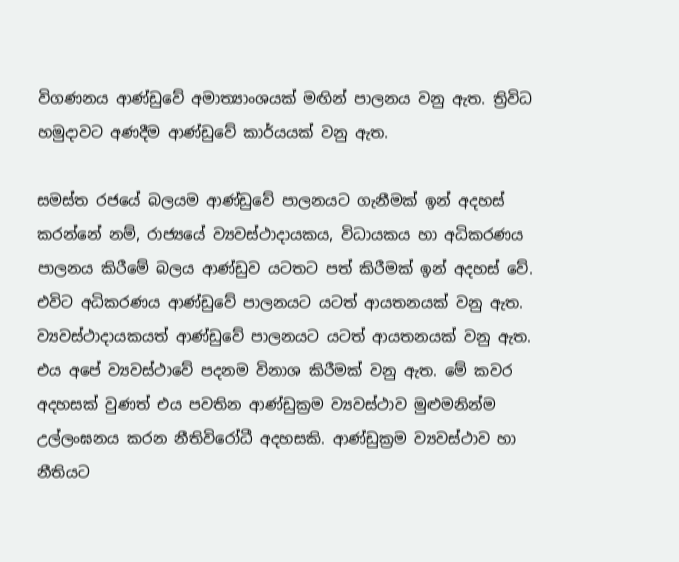විගණනය ආණ්ඩුවේ අමාත්‍යාංශයක් මඟින් පාලනය වනු ඇත. ත්‍රිවිධ හමුදාවට අණදීම ආණ්ඩුවේ කාර්යයක් වනු ඇත.

සමස්ත රජයේ බලයම ආණ්ඩුවේ පාලනයට ගැනීමක් ඉන් අදහස් කරන්නේ නම්, රාජ්‍යයේ ව්‍යවස්ථාදායකය, විධායකය හා අධිකරණය පාලනය කිරීමේ බලය ආණ්ඩුව යටතට පත් කිරීමක් ඉන් අදහස් වේ. එවිට අධිකරණය ආණ්ඩුවේ පාලනයට යටත් ආයතනයක් වනු ඇත. ව්‍යවස්ථාදායකයත් ආණ්ඩුවේ පාලනයට යටත් ආයතනයක් වනු ඇත. එය අපේ ව්‍යවස්ථාවේ පදනම විනාශ කිරීමක් වනු ඇත. මේ කවර අදහසක් වුණත් එය පවතින ආණ්ඩුක්‍රම ව්‍යවස්ථාව මුළුමනින්ම උල්ලංඝනය කරන නීතිවිරෝධී අදහසකි. ආණ්ඩුක්‍රම ව්‍යවස්ථාව හා නීතියට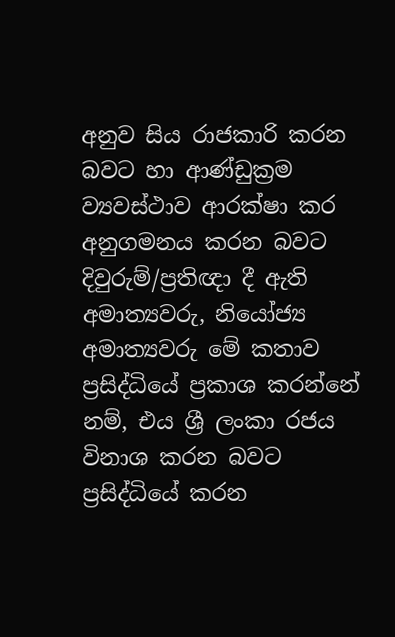අනුව සිය රාජකාරි කරන බවට හා ආණ්ඩුක්‍රම ව්‍යවස්ථාව ආරක්ෂා කර අනුගමනය කරන බවට දිවුරුම්/ප්‍රතිඥා දී ඇති අමාත්‍යවරු, නියෝජ්‍ය අමාත්‍යවරු මේ කතාව ප්‍රසිද්ධියේ ප්‍රකාශ කරන්නේ නම්, එය ශ්‍රී ලංකා රජය විනාශ කරන බවට ප්‍රසිද්ධියේ කරන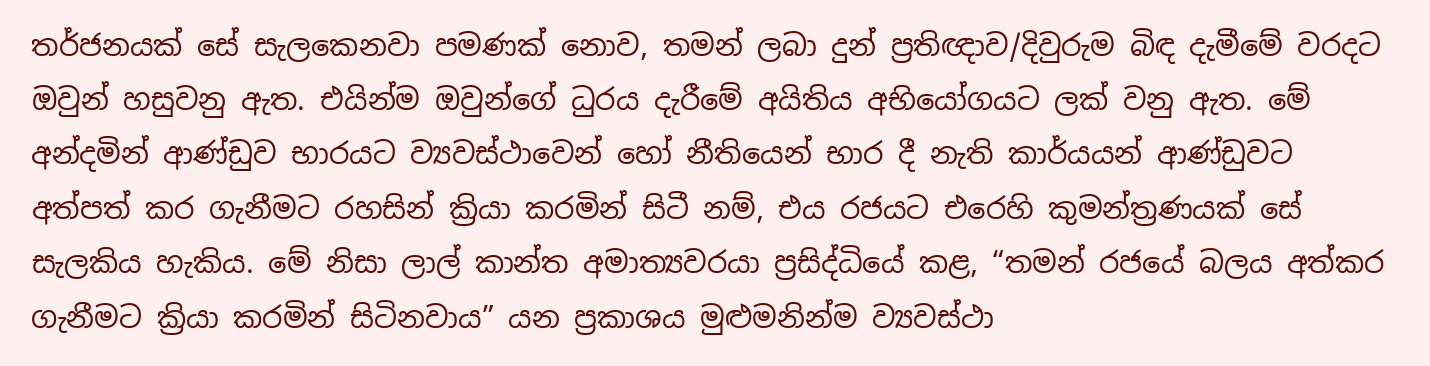තර්ජනයක් සේ සැලකෙනවා පමණක් නොව, තමන් ලබා දුන් ප්‍රතිඥාව/දිවුරුම බිඳ දැමීමේ වරදට ඔවුන් හසුවනු ඇත. එයින්ම ඔවුන්ගේ ධුරය දැරීමේ අයිතිය අභියෝගයට ලක් වනු ඇත. මේ අන්දමින් ආණ්ඩුව භාරයට ව්‍යවස්ථාවෙන් හෝ නීතියෙන් භාර දී නැති කාර්යයන් ආණ්ඩුවට අත්පත් කර ගැනීමට රහසින් ක්‍රියා කරමින් සිටී නම්, එය රජයට එරෙහි කුමන්ත්‍රණයක් සේ සැලකිය හැකිය. මේ නිසා ලාල් කාන්ත අමාත්‍යවරයා ප්‍රසිද්ධියේ කළ, “තමන් රජයේ බලය අත්කර ගැනීමට ක්‍රියා කරමින් සිටිනවාය” යන ප්‍රකාශය මුළුමනින්ම ව්‍යවස්ථා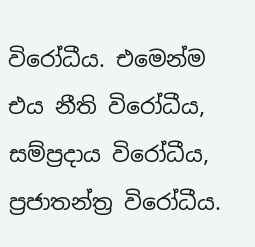විරෝධීය. එමෙන්ම එය නීති විරෝධීය, සම්ප්‍රදාය විරෝධීය, ප්‍රජාතන්ත්‍ර විරෝධීය.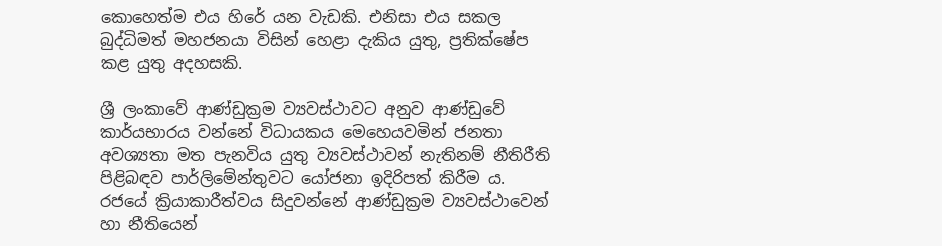කොහෙත්ම එය හිරේ යන වැඩකි. එනිසා එය සකල බුද්ධිමත් මහජනයා විසින් හෙළා දැකිය යුතු, ප්‍රතික්ෂේප කළ යුතු අදහසකි.

ශ්‍රී ලංකාවේ ආණ්ඩුක්‍රම ව්‍යවස්ථාවට අනුව ආණ්ඩුවේ කාර්යභාරය වන්නේ විධායකය මෙහෙයවමින් ජනතා අවශ්‍යතා මත පැනවිය යුතු ව්‍යවස්ථාවන් නැතිනම් නීතිරීති පිළිබඳව පාර්ලිමේන්තුවට යෝජනා ඉදිරිපත් කිරීම ය. රජයේ ක්‍රියාකාරීත්වය සිදුවන්නේ ආණ්ඩුක්‍රම ව්‍යවස්ථාවෙන් හා නීතියෙන්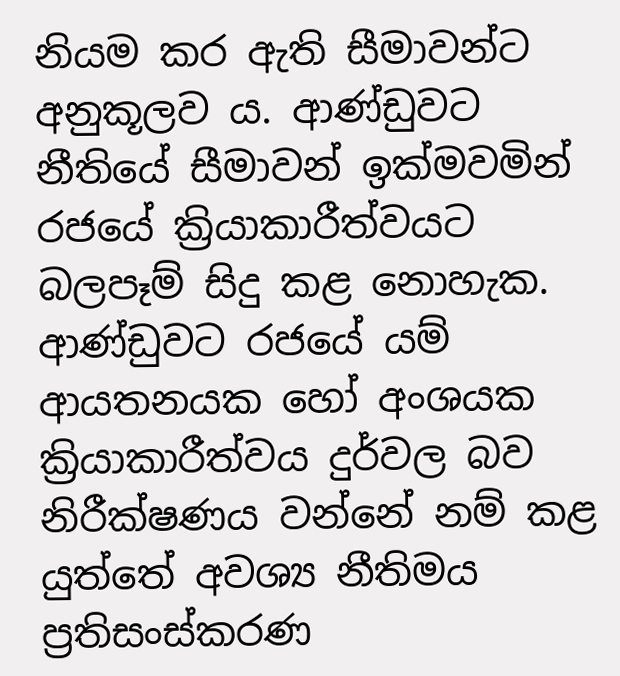නියම කර ඇති සීමාවන්ට අනුකූලව ය. ආණ්ඩුවට නීතියේ සීමාවන් ඉක්මවමින් රජයේ ක්‍රියාකාරීත්වයට බලපෑම් සිදු කළ නොහැක. ආණ්ඩුවට රජයේ යම් ආයතනයක හෝ අංශයක ක්‍රියාකාරීත්වය දුර්වල බව නිරීක්ෂණය වන්නේ නම් කළ යුත්තේ අවශ්‍ය නීතිමය ප්‍රතිසංස්කරණ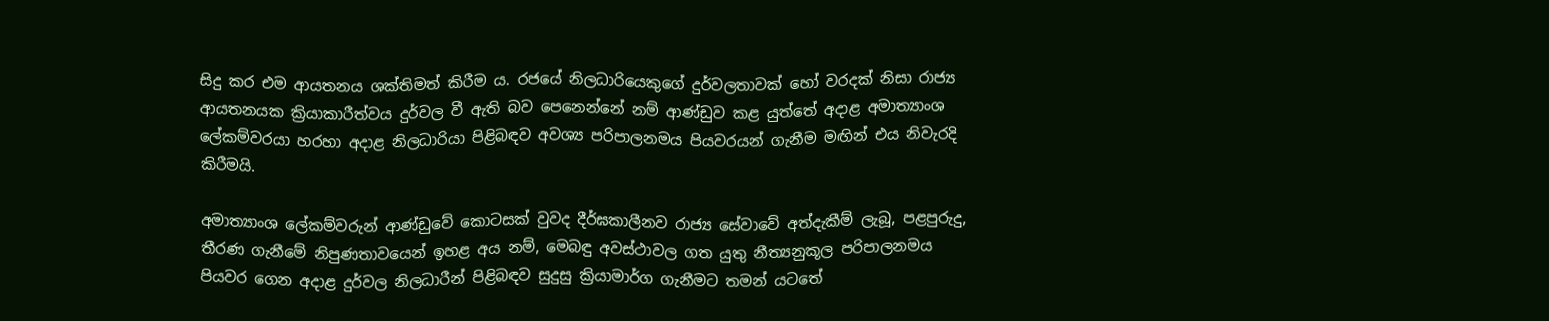සිදු කර එම ආයතනය ශක්තිමත් කිරීම ය. රජයේ නිලධාරියෙකුගේ දුර්වලතාවක් හෝ වරදක් නිසා රාජ්‍ය ආයතනයක ක්‍රියාකාරීත්වය දුර්වල වී ඇති බව පෙනෙන්නේ නම් ආණ්ඩුව කළ යුත්තේ අදාළ අමාත්‍යාංශ ලේකම්වරයා හරහා අදාළ නිලධාරියා පිළිබඳව අවශ්‍ය පරිපාලනමය පියවරයන් ගැනීම මඟින් එය නිවැරදි කිරීමයි.

අමාත්‍යාංශ ලේකම්වරුන් ආණ්ඩුවේ කොටසක් වුවද දීර්ඝකාලීනව රාජ්‍ය සේවාවේ අත්දැකීම් ලැබූ, පළපුරුදු, තීරණ ගැනීමේ නිපුණතාවයෙන් ඉහළ අය නම්, මෙබඳු අවස්ථාවල ගත යුතු නීත්‍යනුකූල පරිපාලනමය පියවර ගෙන අදාළ දුර්වල නිලධාරීන් පිළිබඳව සුදුසු ක්‍රියාමාර්ග ගැනීමට තමන් යටතේ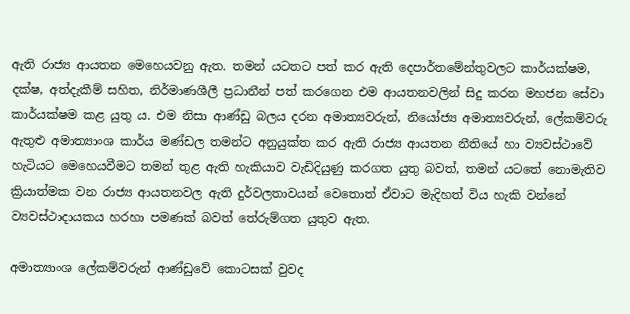ඇති රාජ්‍ය ආයතන මෙහෙයවනු ඇත. තමන් යටතට පත් කර ඇති දෙපාර්තමේන්තුවලට කාර්යක්ෂම, දක්ෂ, අත්දැකීම් සහිත, නිර්මාණශීලී ප්‍රධානීන් පත් කරගෙන එම ආයතනවලින් සිදු කරන මහජන සේවා කාර්යක්ෂම කළ යුතු ය. එම නිසා ආණ්ඩු බලය දරන අමාත්‍යවරුන්, නියෝජ්‍ය අමාත්‍යවරුන්, ලේකම්වරු ඇතුළු අමාත්‍යාංශ කාර්ය මණ්ඩල තමන්ට අනුයුක්ත කර ඇති රාජ්‍ය ආයතන නීතියේ හා ව්‍යවස්ථාවේ හැටියට මෙහෙයවීමට තමන් තුළ ඇති හැකියාව වැඩිදියුණු කරගත යුතු බවත්, තමන් යටතේ නොමැතිව ක්‍රියාත්මක වන රාජ්‍ය ආයතනවල ඇති දුර්වලතාවයන් වෙතොත් ඒවාට මැදිහත් විය හැකි වන්නේ ව්‍යවස්ථාදායකය හරහා පමණක් බවත් තේරුම්ගත යුතුව ඇත.

අමාත්‍යාංශ ලේකම්වරුන් ආණ්ඩුවේ කොටසක් වුවද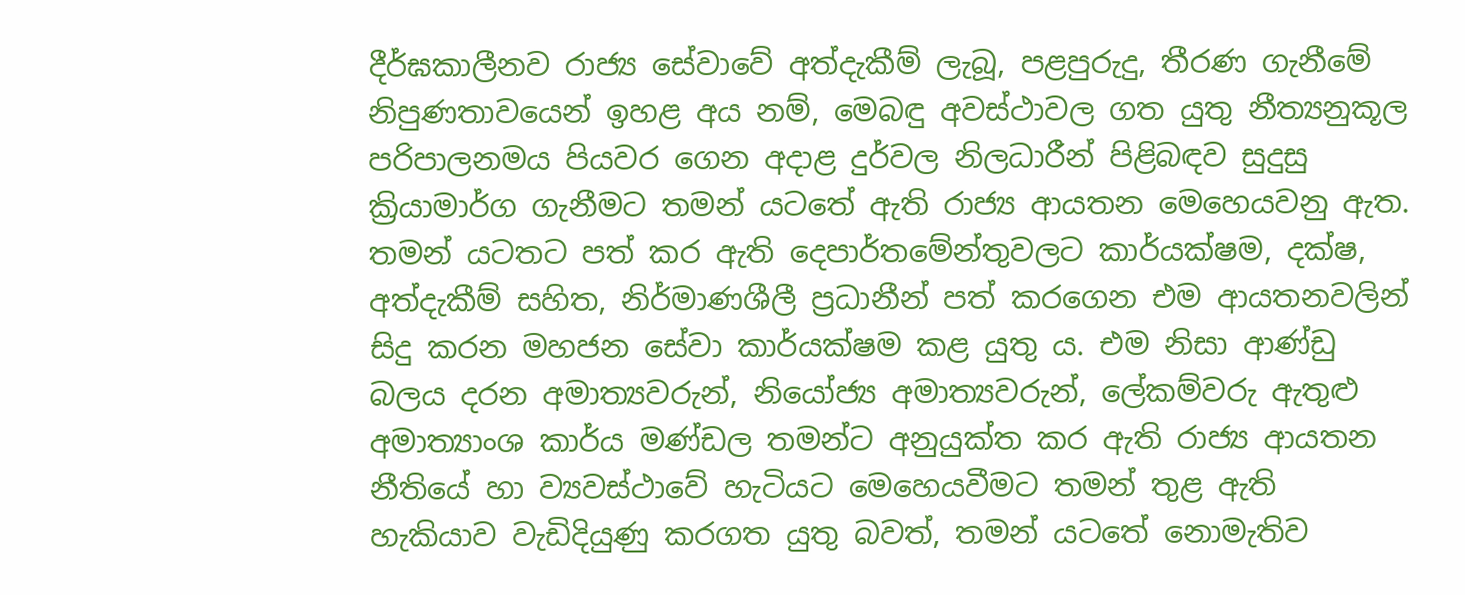දීර්ඝකාලීනව රාජ්‍ය සේවාවේ අත්දැකීම් ලැබූ, පළපුරුදු, තීරණ ගැනීමේ නිපුණතාවයෙන් ඉහළ අය නම්, මෙබඳු අවස්ථාවල ගත යුතු නීත්‍යනුකූල පරිපාලනමය පියවර ගෙන අදාළ දුර්වල නිලධාරීන් පිළිබඳව සුදුසු ක්‍රියාමාර්ග ගැනීමට තමන් යටතේ ඇති රාජ්‍ය ආයතන මෙහෙයවනු ඇත. තමන් යටතට පත් කර ඇති දෙපාර්තමේන්තුවලට කාර්යක්ෂම, දක්ෂ, අත්දැකීම් සහිත, නිර්මාණශීලී ප්‍රධානීන් පත් කරගෙන එම ආයතනවලින් සිදු කරන මහජන සේවා කාර්යක්ෂම කළ යුතු ය. එම නිසා ආණ්ඩු බලය දරන අමාත්‍යවරුන්, නියෝජ්‍ය අමාත්‍යවරුන්, ලේකම්වරු ඇතුළු අමාත්‍යාංශ කාර්ය මණ්ඩල තමන්ට අනුයුක්ත කර ඇති රාජ්‍ය ආයතන නීතියේ හා ව්‍යවස්ථාවේ හැටියට මෙහෙයවීමට තමන් තුළ ඇති හැකියාව වැඩිදියුණු කරගත යුතු බවත්, තමන් යටතේ නොමැතිව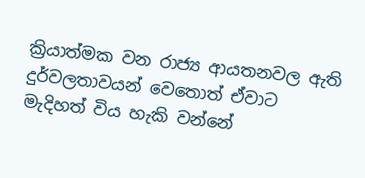ක්‍රියාත්මක වන රාජ්‍ය ආයතනවල ඇති දුර්වලතාවයන් වෙතොත් ඒවාට මැදිහත් විය හැකි වන්නේ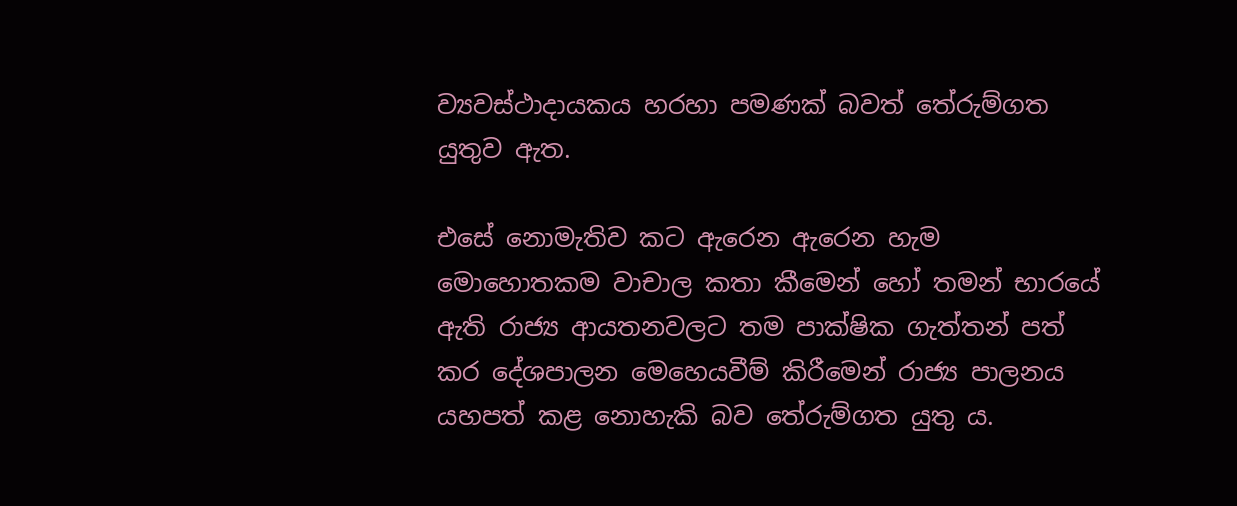ව්‍යවස්ථාදායකය හරහා පමණක් බවත් තේරුම්ගත යුතුව ඇත.

එසේ නොමැතිව කට ඇරෙන ඇරෙන හැම මොහොතකම වාචාල කතා කීමෙන් හෝ තමන් භාරයේ ඇති රාජ්‍ය ආයතනවලට තම පාක්ෂික ගැත්තන් පත් කර දේශපාලන මෙහෙයවීම් කිරීමෙන් රාජ්‍ය පාලනය යහපත් කළ නොහැකි බව තේරුම්ගත යුතු ය.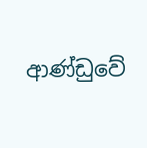ආණ්ඩුවේ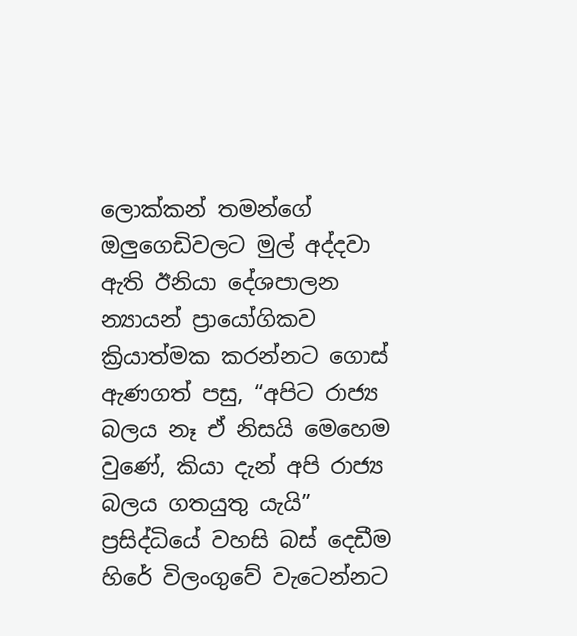ලොක්කන් තමන්ගේ ඔලුගෙඩිවලට මුල් අද්දවා ඇති ඊනියා දේශපාලන න්‍යායන් ප්‍රායෝගිකව ක්‍රියාත්මක කරන්නට ගොස් ඇණගත් පසු, “අපිට රාජ්‍ය බලය නෑ ඒ නිසයි මෙහෙම වුණේ, කියා දැන් අපි රාජ්‍ය බලය ගතයුතු යැයි” ප්‍රසිද්ධියේ වහසි බස් දෙඩීම හිරේ විලංගුවේ වැටෙන්නට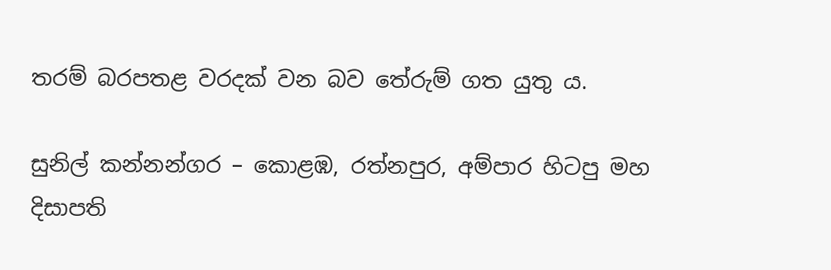තරම් බරපතළ වරදක් වන බව තේරුම් ගත යුතු ය.

සුනිල් කන්නන්ගර – කොළඹ, රත්නපුර, අම්පාර හිටපු මහ දිසාපති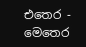එතෙර - මෙතෙර